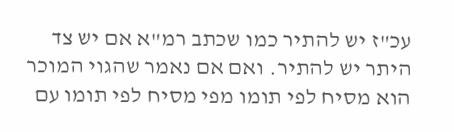עכ"ז יש להתיר כמו שכתב רמ"א אם יש צד היתר יש להתיר. ואם אם נאמר שהגוי המוכר הוא מסיח לפי תומו מפי מסיח לפי תומו עם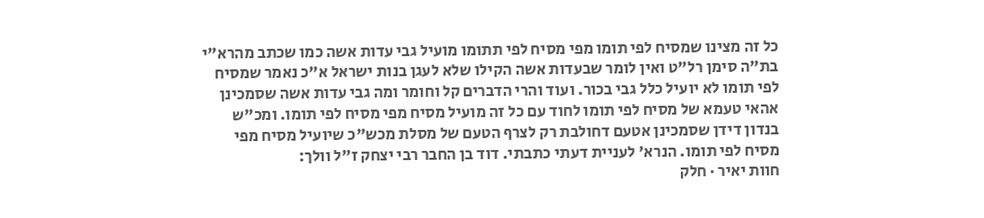כל זה מצינו שמסיח לפי תומו מפי מסיח לפי תתומו מועיל גבי עדות אשה כמו שכתב מהרא"י בת"ה סימן רל"ט ואין לומר שבעדות אשה הקילו שלא לעגן בנות ישראל א"כ נאמר שמסיח לפי תומו לא יועיל כלל גבי בכור. ועוד והרי הדברים קל וחומר ומה גבי עדות אשה שסמכינן אהאי טעמא של מסיח לפי תומו לחוד עם כל זה מועיל מסיח מפי מסיח לפי תומו. ומכ"ש בנדון דידן שסמכינן אטעם דחולבת רק לצרף הטעם של מסלת מכש"כ שיועיל מסיח מפי מסיח לפי תומו. הנרא' לעניית דעתי כתבתי. דוד בן החבר רבי יצחק ז"ל וולך:
חוות יאיר · חלק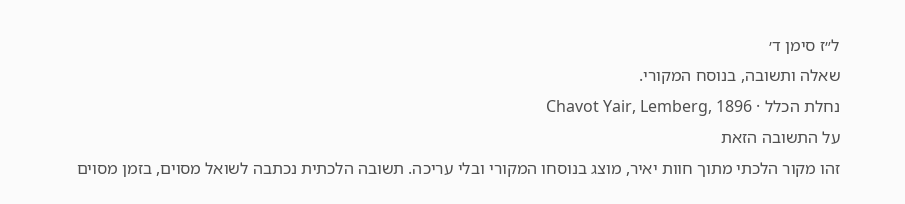ל״ז סימן ד׳
שאלה ותשובה, בנוסח המקורי.
נחלת הכלל · Chavot Yair, Lemberg, 1896
על התשובה הזאת
זהו מקור הלכתי מתוך חוות יאיר, מוצג בנוסחו המקורי ובלי עריכה. תשובה הלכתית נכתבה לשואל מסוים, בזמן מסוים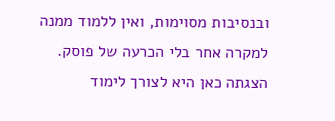ובנסיבות מסוימות, ואין ללמוד ממנה למקרה אחר בלי הכרעה של פוסק. הצגתה כאן היא לצורך לימוד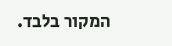המקור בלבד.